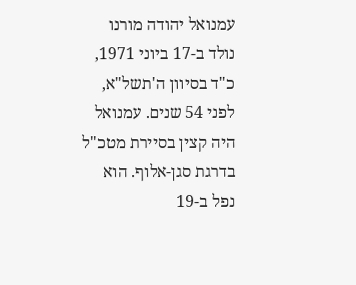עמנואל יהודה מורנו נולד ב-17 ביוני 1971, כ"ד בסיוון ה'תשל"א, לפני 54 שנים. עמנואל היה קצין בסיירת מטכ"ל בדרגת סגן-אלוף. הוא נפל ב-19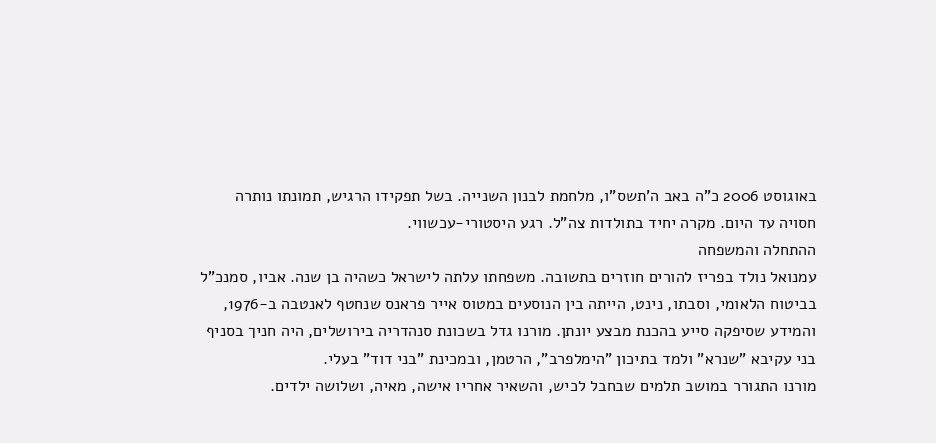באוגוסט 2006 כ"ה באב ה'תשס"ו, מלחמת לבנון השנייה. בשל תפקידו הרגיש, תמונתו נותרה חסויה עד היום. מקרה יחיד בתולדות צה"ל. רגע היסטורי-עכשווי.
ההתחלה והמשפחה
עמנואל נולד בפריז להורים חוזרים בתשובה. משפחתו עלתה לישראל כשהיה בן שנה. אביו, סמנכ"ל בביטוח הלאומי, וסבתו, נינט, הייתה בין הנוסעים במטוס אייר פראנס שנחטף לאנטבה ב-1976, והמידע שסיפקה סייע בהכנת מבצע יונתן. מורנו גדל בשכונת סנהדריה בירושלים, היה חניך בסניף בני עקיבא "שנרא" ולמד בתיכון "הימלפרב", הרטמן, ובמכינת "בני דוד" בעלי.
מורנו התגורר במושב תלמים שבחבל לכיש, והשאיר אחריו אישה, מאיה, ושלושה ילדים.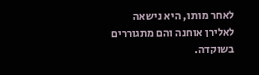לאחר מותו, היא נישאה לאלירן אוחנה והם מתגוררים בשוקדה.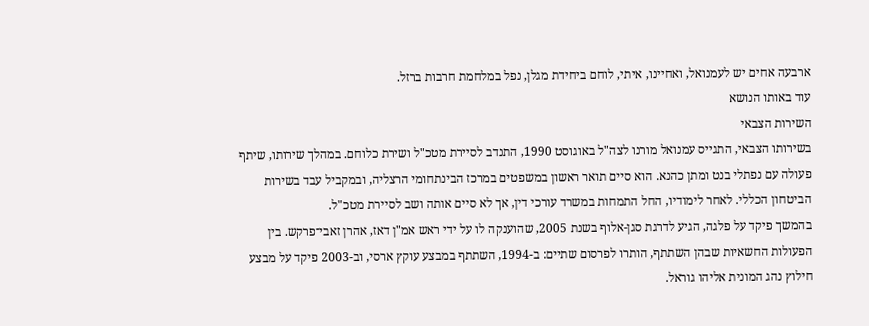ארבעה אחים יש לעמנואל, ואחיינו, איתי, לוחם ביחידת מגלן, נפל במלחמת חרבות ברזל.
עוד באותו הנושא
השירות הצבאי
בשירותו הצבאי, התגייס עמנואל מורנו לצה"ל באוגוסט 1990, התנדב לסיירת מטכ"ל ושירת כלוחם. במהלך שירותו, שיתף פעולה עם נפתלי בנט ומתן כהנא. הוא סיים תואר ראשון במשפטים במרכז הבינתחומי הרצליה, ובמקביל עבד בשירות הביטחון הכללי. לאחר לימודיו, החל התמחות במשרד עורכי דין, אך לא סיים אותה ושב לסיירת מטכ"ל.
בהמשך פיקד על פלגה, הגיע לדרגת סגן-אלוף בשנת 2005, שהוענקה לו על ידי ראש אמ"ן דאז, אהרן זאבי־פרקש. בין הפעולות החשאיות שבהן השתתף, הותרו לפרסום שתיים: ב-1994, השתתף במבצע עוקץ ארסי, וב-2003 פיקד על מבצע חילוץ נהג המונית אליהו גוראל.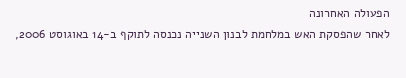הפעולה האחרונה
לאחר שהפסקת האש במלחמת לבנון השנייה נכנסה לתוקף ב-14 באוגוסט 2006,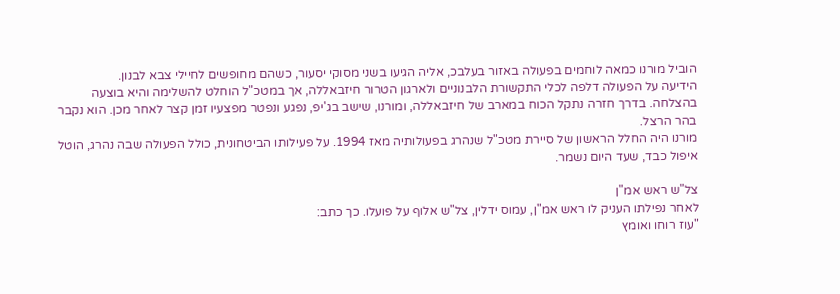הוביל מורנו כמאה לוחמים בפעולה באזור בעלבכ, אליה הגיעו בשני מסוקי יסעור, כשהם מחופשים לחיילי צבא לבנון.
הידיעה על הפעולה דלפה לכלי התקשורת הלבנוניים ולארגון הטרור חיזבאללה, אך במטכ"ל הוחלט להשלימה והיא בוצעה בהצלחה. בדרך חזרה נתקל הכוח במארב של חיזבאללה, ומורנו, שישב בג'יפ, נפגע ונפטר מפצעיו זמן קצר לאחר מכן. הוא נקבר בהר הרצל.
מורנו היה החלל הראשון של סיירת מטכ"ל שנהרג בפעולותיה מאז 1994. על פעילותו הביטחונית, כולל הפעולה שבה נהרג, הוטל איפול כבד, שעד היום נשמר.

צל"ש ראש אמ"ן
לאחר נפילתו העניק לו ראש אמ"ן, עמוס ידלין, צל"ש אלוף על פועלו. כך כתב:
"עוז רוחו ואומץ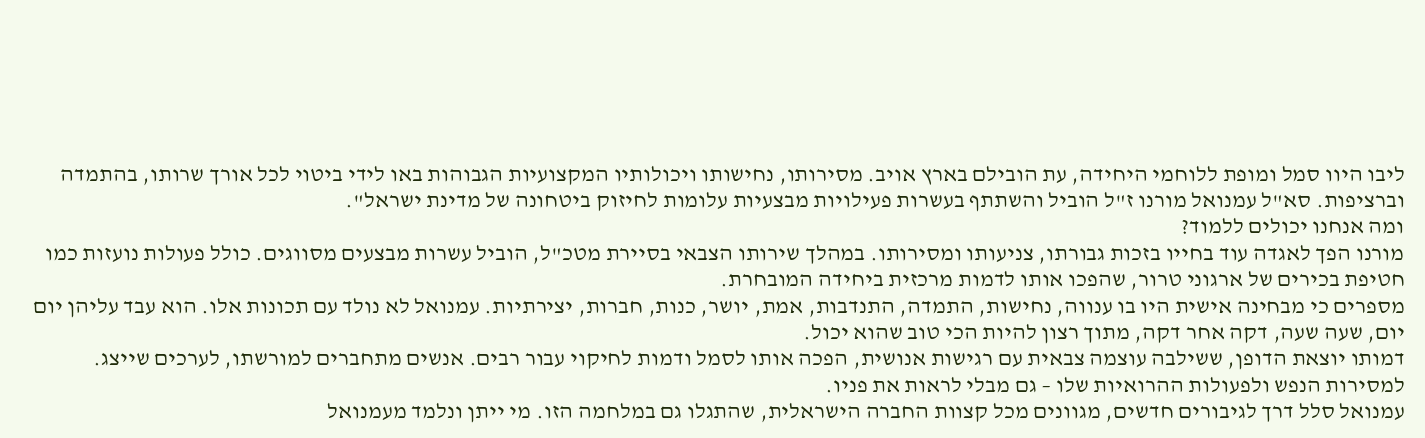ליבו היוו סמל ומופת ללוחמי היחידה, עת הובילם בארץ אויב. מסירותו, נחישותו ויכולותיו המקצועיות הגבוהות באו לידי ביטוי לכל אורך שרותו, בהתמדה וברציפות. סא"ל עמנואל מורנו ז"ל הוביל והשתתף בעשרות פעילויות מבצעיות עלומות לחיזוק ביטחונה של מדינת ישראל".
ומה אנחנו יכולים ללמוד?
מורנו הפך לאגדה עוד בחייו בזכות גבורתו, צניעותו ומסירותו. במהלך שירותו הצבאי בסיירת מטכ"ל, הוביל עשרות מבצעים מסווגים. כולל פעולות נועזות כמו חטיפת בכירים של ארגוני טרור, שהפכו אותו לדמות מרכזית ביחידה המובחרת.
מספרים כי מבחינה אישית היו בו ענווה, נחישות, התמדה, התנדבות, אמת, יושר, כנות, חברות, יצירתיות. עמנואל לא נולד עם תכונות אלו. הוא עבד עליהן יום יום, שעה שעה, דקה אחר דקה, מתוך רצון להיות הכי טוב שהוא יכול.
דמותו יוצאת הדופן, ששילבה עוצמה צבאית עם רגישות אנושית, הפכה אותו לסמל ודמות לחיקוי עבור רבים. אנשים מתחברים למורשתו, לערכים שייצג. למסירות הנפש ולפעולות ההרואיות שלו – גם מבלי לראות את פניו.
עמנואל סלל דרך לגיבורים חדשים, מגוונים מכל קצוות החברה הישראלית, שהתגלו גם במלחמה הזו. מי ייתן ונלמד מעמנואל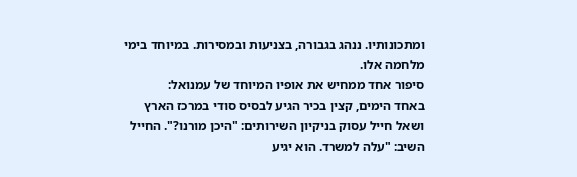ומתכונותיו. ננהג בגבורה, בצניעות ובמסירות. במיוחד בימי מלחמה אלו.
סיפור אחד ממחיש את אופיו המיוחד של עמנואל:
באחד הימים, קצין בכיר הגיע לבסיס סודי במרכז הארץ ושאל חייל עסוק בניקיון השירותים: "היכן מורנו?". החייל השיב: "עלה למשרד. הוא יגיע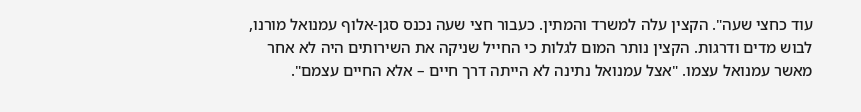עוד כחצי שעה". הקצין עלה למשרד והמתין. כעבור חצי שעה נכנס סגן-אלוף עמנואל מורנו, לבוש מדים ודרגות. הקצין נותר המום לגלות כי החייל שניקה את השירותים היה לא אחר מאשר עמנואל עצמו. "אצל עמנואל נתינה לא הייתה דרך חיים – אלא החיים עצמם".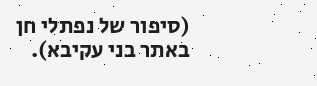(סיפור של נפתלי חן באתר בני עקיבא).